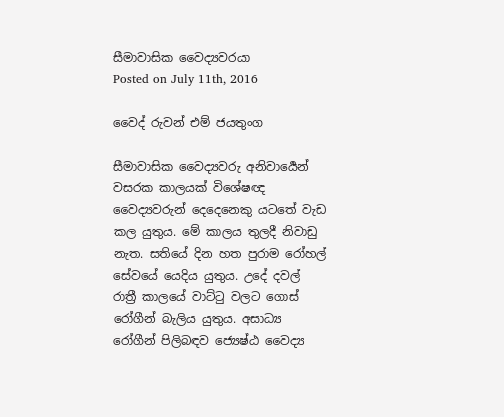සීමාවාසික වෛද්‍යවරයා
Posted on July 11th, 2016

වෛද් රුවන් එම් ජයතුංග

සීමාවාසික වෛද්‍යවරු අනිවාර්‍යෙන් වසරක කාලයක් විශේෂඥ වෛද්‍යවරුන් දෙදෙනෙකු යටතේ වැඩ කල යුතුය. මේ කාලය තුලදී නිවාඩු නැත. සතියේ දින හත පුරාම රෝහල් සේවයේ යෙදිය යුතුය. උදේ දවල් රාත්‍රී කාලයේ වාට්ටු වලට ගොස් රෝගීන් බැලිය යුතුය. අසාධ්‍ය රෝගීන් පිලිබඳව ජ්‍යෙෂ්ඨ වෛද්‍ය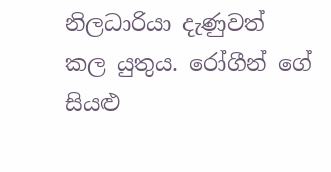නිලධාරියා දැණුවත් කල යුතුය. රෝගීන් ගේ සියළු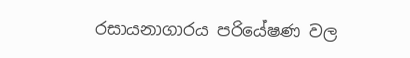රසායනාගාරය පරියේෂණ වල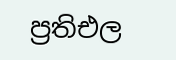ප්‍රතිඑල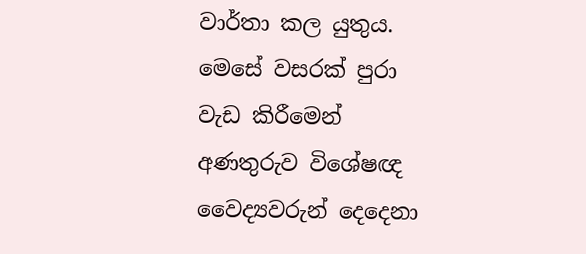වාර්තා කල යුතුය. මෙසේ වසරක් පුරා වැඩ කිරීමෙන් අණතුරුව විශේෂඥ වෛද්‍යවරුන් දෙදෙනා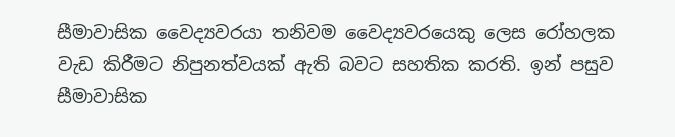සීමාවාසික වෛද්‍යවරයා තනිවම වෛද්‍යවරයෙකු ලෙස රෝහලක වැඩ කිරීමට නිපුනත්වයක් ඇති බවට සහතික කරති. ඉන් පසුව  සීමාවාසික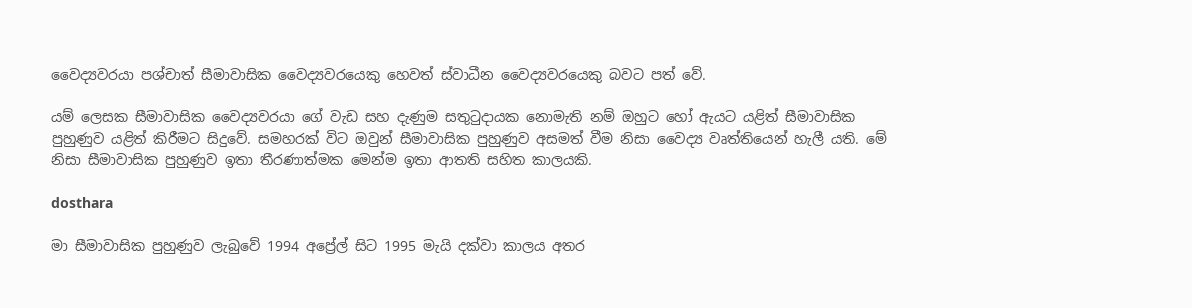වෛද්‍යවරයා පශ්චාත් සීමාවාසික වෛද්‍යවරයෙකු හෙවත් ස්වාධීන වෛද්‍යවරයෙකු බවට පත් වේ.

යම් ලෙසක සීමාවාසික වෛද්‍යවරයා ගේ වැඩ සහ දැණුම සතුටුදායක නොමැති නම් ඔහුට හෝ ඇයට යළිත් සීමාවාසික පුහුණුව යළිත් කිරීමට සිදුවේ. සමහරක් විට ඔවුන් සීමාවාසික පුහුණුව අසමත් වීම නිසා වෛද්‍ය වෘත්තියෙන් හැලී යති. මේ නිසා සීමාවාසික පුහුණුව ඉතා තීරණාත්මක මෙන්ම ඉතා ආතති සහිත කාලයකි.

dosthara

මා සීමාවාසික පුහුණුව ලැබුවේ 1994 අප්‍රේල් සිට 1995 මැයි දක්වා කාලය අතර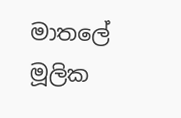මාතලේ මූලික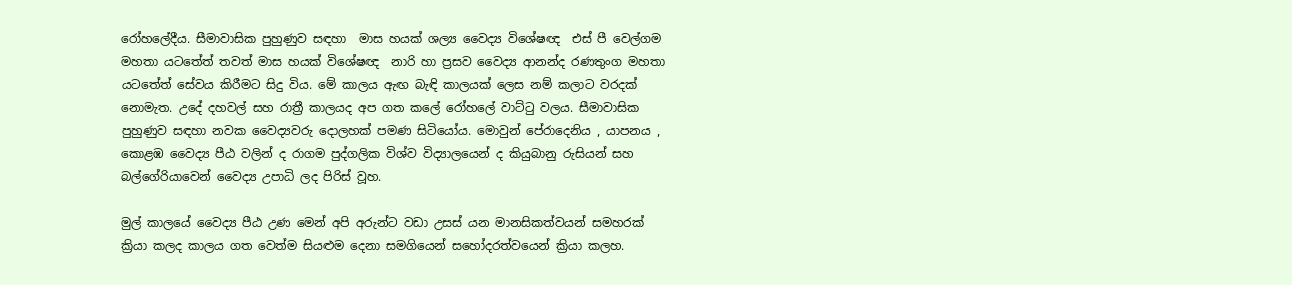රෝහලේදීය. සීමාවාසික පුහුණුව සඳහා  මාස හයක් ශල්‍ය වෛද්‍ය විශේෂඥ  එස් පී වෙල්ගම මහතා යටතේත් තවත් මාස හයක් විශේෂඥ  නාරි හා ප්‍රසව වෛද්‍ය ආනන්ද රණතුංග මහතා යටතේත් සේවය කිරීමට සිදු විය. මේ කාලය ඇඟ බැඳි කාලයක් ලෙස නම් කලාට වරදක් නොමැත. උදේ දහවල් සහ රාත්‍රී කාලයද අප ගත කලේ රෝහලේ වාට්ටු වලය. සීමාවාසික පුහුණුව සඳහා නවක වෛද්‍යවරු දොලහක් පමණ සිටියෝය. මොවුන් පේරාදෙනිය , යාපනය , කොළඹ වෛද්‍ය පීඨ වලින් ද රාගම පුද්ගලික විශ්ව විද්‍යාලයෙන් ද කියුබානු රුසියන් සහ බල්ගේරියාවෙන් වෛද්‍ය උපාධි ලද පිරිස් වූහ.

මුල් කාලයේ වෛද්‍ය පීඨ උණ මෙන් අපි අරුන්ට වඩා උසස් යන මානසිකත්වයන් සමහරක් ක්‍රියා කලද කාලය ගත වෙත්ම සියළුම දෙනා සමගියෙන් සහෝදරත්වයෙන් ක්‍රියා කලහ.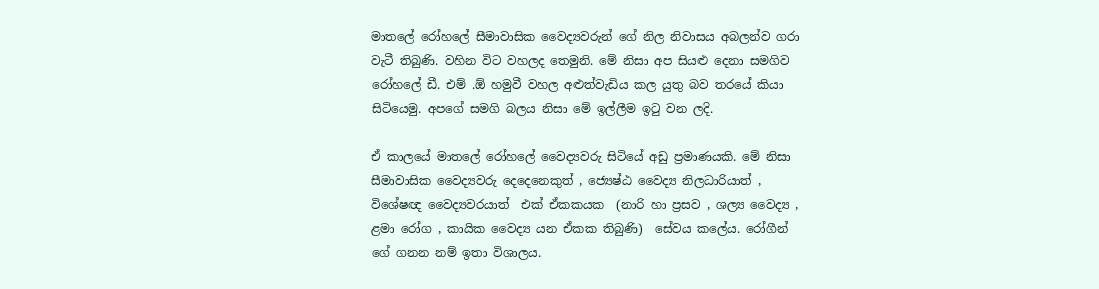මාතලේ රෝහලේ සීමාවාසික වෛද්‍යවරුන් ගේ නිල නිවාසය අබලන්ව ගරා වැටී තිබුණි. වහින විට වහලද තෙමුනි. මේ නිසා අප සියළු දෙනා සමගිව රෝහලේ ඩී. එම් .ඕ හමුවී වහල අළුත්වැඩිය කල යුතු බව තරයේ කියා සිටියෙමු. අපගේ සමගි බලය නිසා මේ ඉල්ලීම ඉටු වන ලදි.

ඒ කාලයේ මාතලේ රෝහලේ වෛද්‍යවරු සිටියේ අඩු ප්‍රමාණයකි. මේ නිසා සීමාවාසික වෛද්‍යවරු දෙදෙනෙකුත් , ජ්‍යෙෂ්ඨ වෛද්‍ය නිලධාරියාත් , විශේෂඥ වෛද්‍යවරයාත්  එක් ඒකකයක  (නාරි හා ප්‍රසව , ශල්‍ය වෛද්‍ය , ළමා රෝග , කායික වෛද්‍ය යන ඒකක තිබුණි)  සේවය කලේය. රෝගීන් ගේ ගනන නම් ඉතා විශාලය.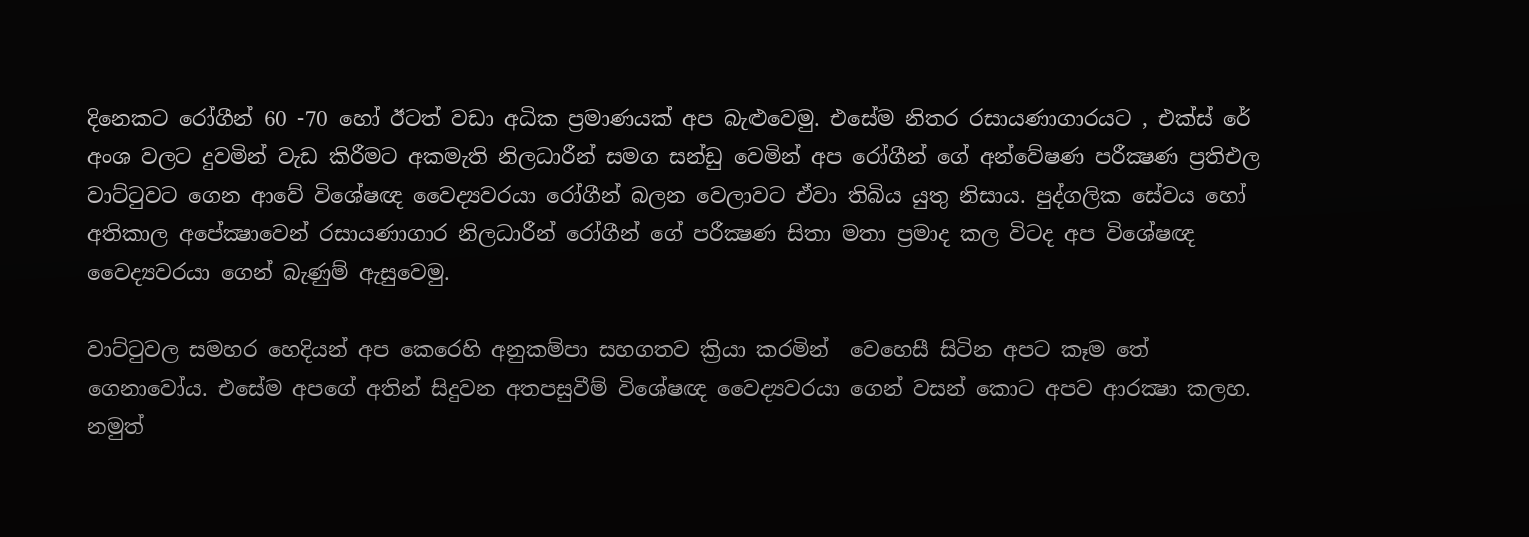දිනෙකට රෝගීන් 60 -70 හෝ ඊටත් වඩා අධික ප්‍රමාණයක් අප බැළුවෙමු. එසේම නිතර රසායණාගාරයට , එක්ස් රේ අංශ වලට දුවමින් වැඩ කිරීමට අකමැති නිලධාරීන් සමග සන්ඩු වෙමින් අප රෝගීන් ගේ අන්වේෂණ පරීක්‍ෂණ ප්‍රතිඑල වාට්ටුවට ගෙන ආවේ විශේෂඥ වෛද්‍යවරයා රෝගීන් බලන වෙලාවට ඒවා තිබිය යුතු නිසාය. පුද්ගලික සේවය හෝ අතිකාල අපේක්‍ෂාවෙන් රසායණාගාර නිලධාරීන් රෝගීන් ගේ පරීක්‍ෂණ සිතා මතා ප්‍රමාද කල විටද අප විශේෂඥ වෛද්‍යවරයා ගෙන් බැණුම් ඇසුවෙමු.

වාට්ටුවල සමහර හෙදියන් අප කෙරෙහි අනුකම්පා සහගතව ක්‍රියා කරමින්  වෙහෙසී සිටින අපට කෑම තේ ගෙනාවෝය. එසේම අපගේ අතින් සිදුවන අතපසුවීම් විශේෂඥ වෛද්‍යවරයා ගෙන් වසන් කොට අපව ආරක්‍ෂා කලහ. නමුත්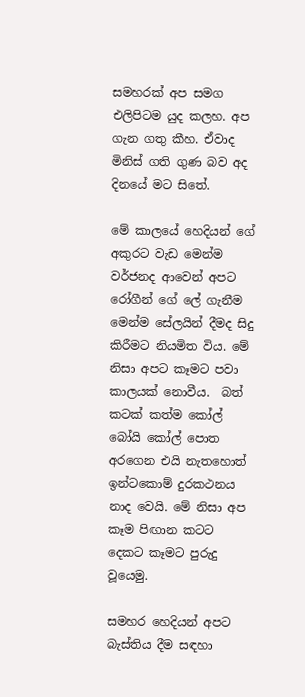සමහරක් අප සමග එලිපිටම යුද කලහ. අප ගැන ගතු කීහ. ඒවාද  මිනිස් ගති ගුණ බව අද දිනයේ මට සිතේ.

මේ කාලයේ හෙදියන් ගේ අකුරට වැඩ මෙන්ම වර්ජනද ආවෙන් අපට රෝගීන් ගේ ලේ ගැනීම මෙන්ම සේලයින් දීමද සිදු කිරීමට නියමිත විය. මේ නිසා අපට කෑමට පවා කාලයක් නොවීය.  බත් කටක් කත්ම කෝල් බෝයි කෝල් පොත අරගෙන එයි නැතහොත් ඉන්ටකොම් දුරකථනය නාද වෙයි. මේ නිසා අප කෑම පිඟාන කටට දෙකට කෑමට පුරුදු වූයෙමු.

සමහර හෙදියන් අපට බැස්තිය දීම සඳහා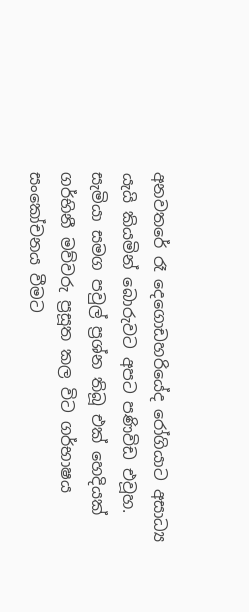අනවතරේ රෑ දෙගොඩහරියේද රෝගියාට අසාධ්‍ය යැයි කියමින් බොරුවට අපට පණිවිඩ එවූහ. සැමියා සමග පවුල් ප්‍රශ්න තිබූ එක් හෙදියක් ගර්භිනී මව්වරු ප්‍රසූත කල විට ගර්භාෂය සංකෝචනය වීමට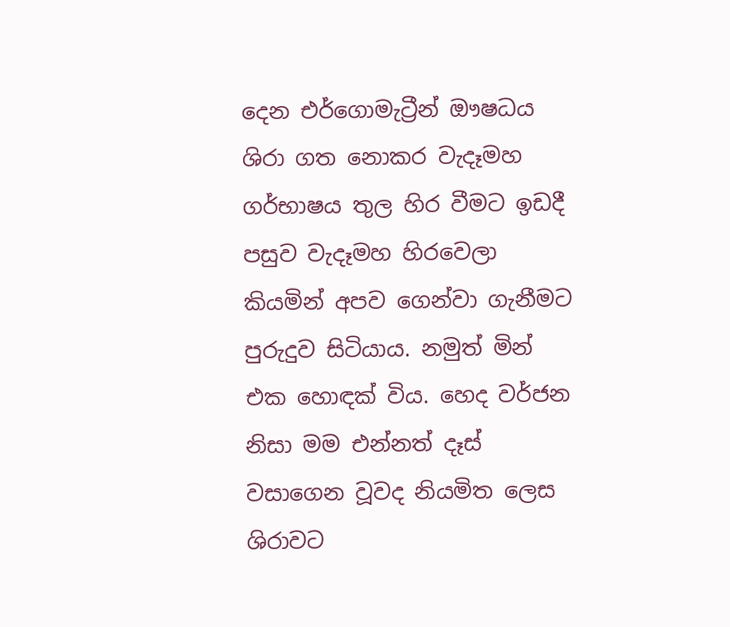දෙන එර්ගොමැට්‍රීන් ඖෂධය ශිරා ගත නොකර වැදෑමහ ගර්භාෂය තුල හිර වීමට ඉඩදී පසුව වැදෑමහ හිරවෙලා කියමින් අපව ගෙන්වා ගැනීමට පුරුදුව සිටියාය. නමුත් මින් එක හොඳක් විය. හෙද වර්ජන නිසා මම එන්නත් දෑස් වසාගෙන වූවද නියමිත ලෙස ශිරාවට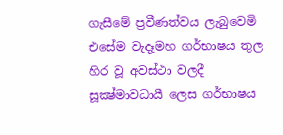ගැසීමේ ප්‍රවීණත්වය ලැබුවෙමි එසේම වැදෑමහ ගර්භාෂය තුල හිර වූ අවස්ථා වලදී සූක්‍ෂ්මාවධායී ලෙස ගර්භාෂය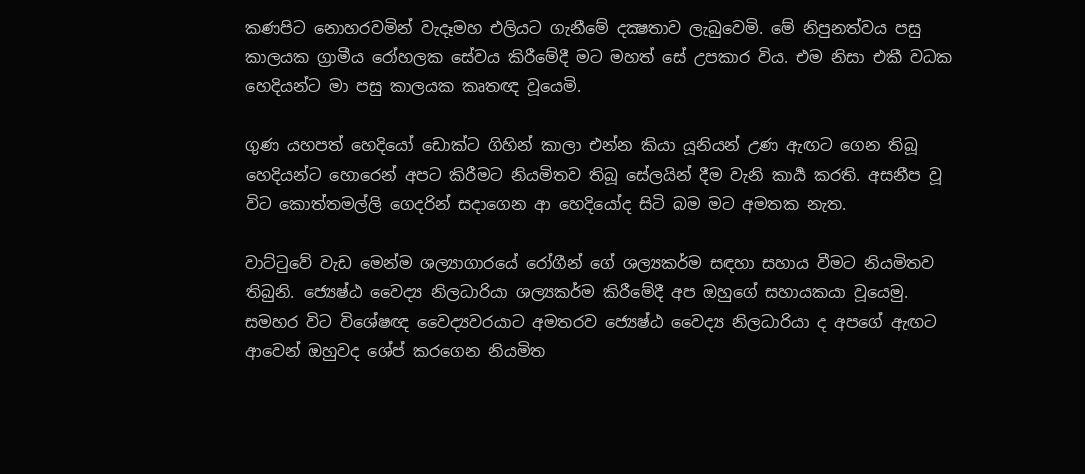කණපිට නොහරවමින් වැදෑමහ එලියට ගැනීමේ දක්‍ෂතාව ලැබුවෙමි. මේ නිපුනත්වය පසු කාලයක ග්‍රාමීය රෝහලක සේවය කිරීමේදී මට මහත් සේ උපකාර විය. එම නිසා එකී වධක හෙදියන්ට මා පසු කාලයක කෘතඥ වූයෙමි.

ගුණ යහපත් හෙදියෝ ඩොක්ට ගිහින් කාලා එන්න කියා යූනියන් උණ ඇඟට ගෙන තිබූ හෙදියන්ට හොරෙන් අපට කිරීමට නියමිතව තිබූ සේලයින් දීම වැනි කාර්‍ය කරති. අසනීප වූ විට කොත්තමල්ලි ගෙදරින් සදාගෙන ආ හෙදියෝද සිටි බම මට අමතක නැත.

වාට්ටුවේ වැඩ මෙන්ම ශල්‍යාගාරයේ රෝගීන් ගේ ශල්‍යකර්ම සඳහා සහාය වීමට නියමිතව තිබුනි. ජ්‍යෙෂ්ඨ වෛද්‍ය නිලධාරියා ශල්‍යකර්ම කිරීමේදී අප ඔහුගේ සහායකයා වූයෙමු. සමහර විට විශේෂඥ වෛද්‍යවරයාට අමතරව ජ්‍යෙෂ්ඨ වෛද්‍ය නිලධාරියා ද අපගේ ඇඟට ආවෙන් ඔහුවද ශේප් කරගෙන නියමිත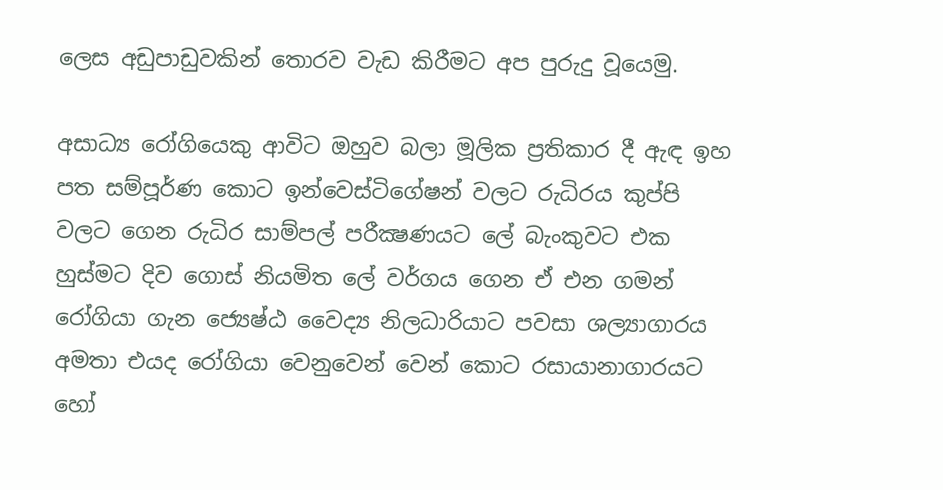ලෙස අඩුපාඩුවකින් තොරව වැඩ කිරීමට අප පුරුදු වූයෙමු.

අසාධ්‍ය රෝගියෙකු ආවිට ඔහුව බලා මූලික ප්‍රතිකාර දී ඇඳ ඉහ පත සම්පූර්ණ කොට ඉන්වෙස්ටිගේෂන් වලට රුධිරය කුප්පි වලට ගෙන රුධිර සාම්පල් පරීක්‍ෂණයට ලේ බැංකුවට එක හුස්මට දිව ගොස් නියමිත ලේ වර්ගය ගෙන ඒ එන ගමන් රෝගියා ගැන ජ්‍යෙෂ්ඨ වෛද්‍ය නිලධාරියාට පවසා ශල්‍යාගාරය අමතා එයද රෝගියා වෙනුවෙන් වෙන් කොට රසායානාගාරයට හෝ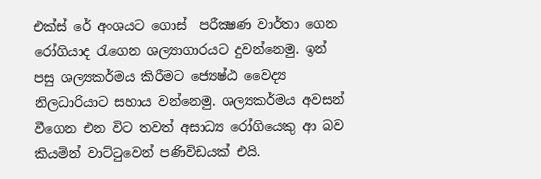එක්ස් රේ අංශයට ගොස්  පරීක්‍ෂණ වාර්තා ගෙන රෝගියාද රැගෙන ශල්‍යාගාරයට දුවන්නෙමු. ඉන් පසු ශල්‍යකර්මය කිරීමට ජ්‍යෙෂ්ඨ වෛද්‍ය නිලධාරියාට සහාය වන්නෙමු. ශල්‍යකර්මය අවසන් වීගෙන එන විට තවත් අසාධ්‍ය රෝගියෙකු ආ බව කියමින් වාට්ටුවෙන් පණිවිඩයක් එයි.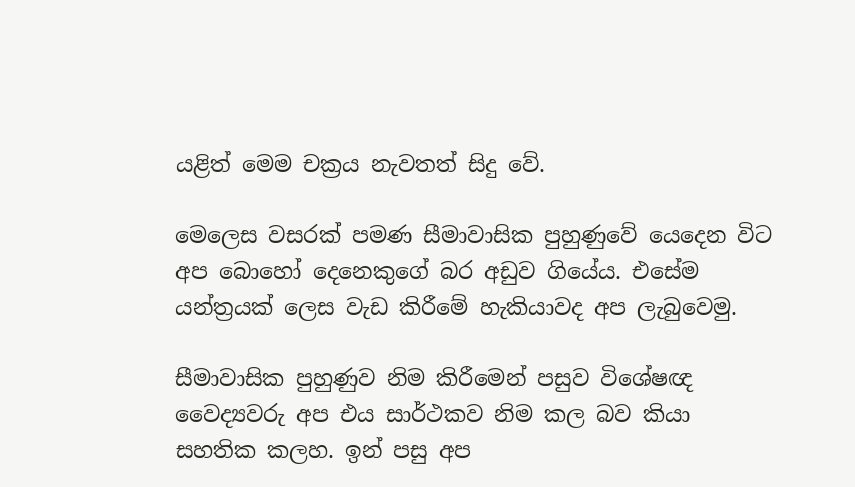යළිත් මෙම චක්‍රය නැවතත් සිදු වේ.

මෙලෙස වසරක් පමණ සීමාවාසික පුහුණුවේ යෙදෙන විට අප බොහෝ දෙනෙකුගේ බර අඩුව ගියේය. එසේම යන්ත්‍රයක් ලෙස වැඩ කිරීමේ හැකියාවද අප ලැබුවෙමු.

සීමාවාසික පුහුණුව නිම කිරීමෙන් පසුව විශේෂඥ වෛද්‍යවරු අප එය සාර්ථකව නිම කල බව කියා සහතික කලහ. ඉන් පසු අප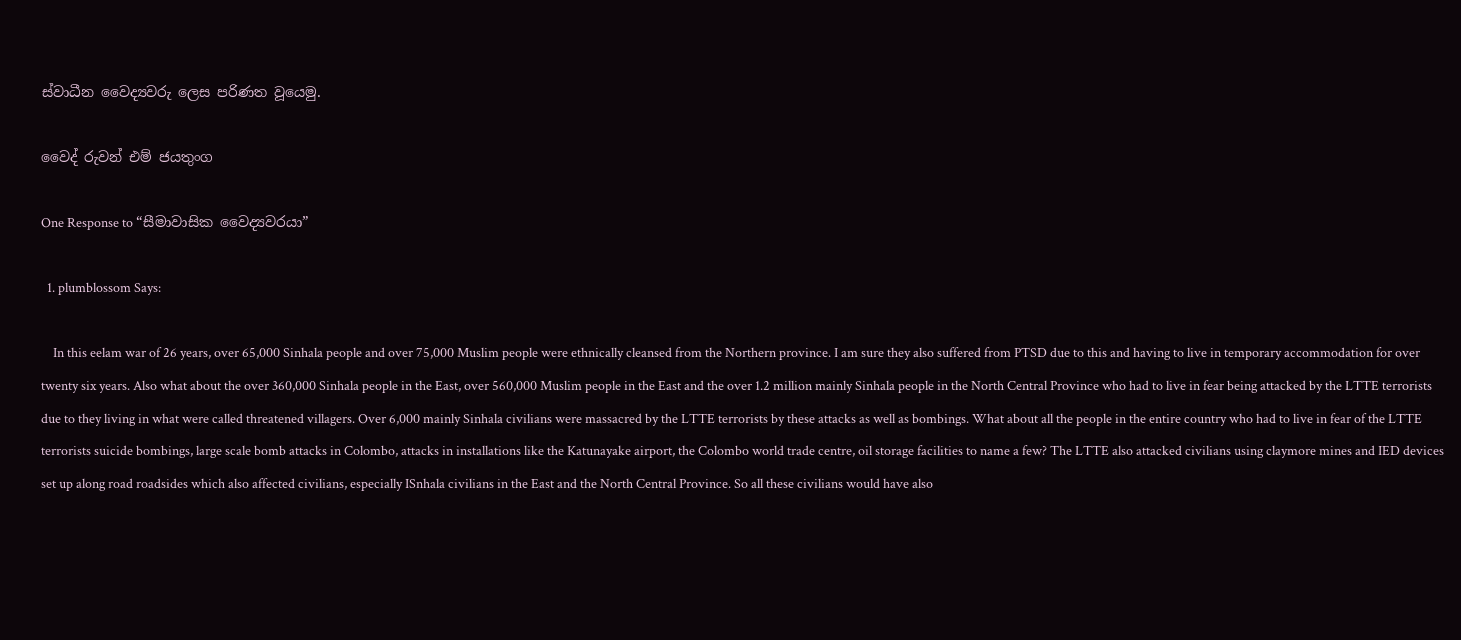ස්වාධීන වෛද්‍යවරු ලෙස පරිණත වූයෙමු.

වෛද් රුවන් එම් ජයතුංග

One Response to “සීමාවාසික වෛද්‍යවරයා”

  1. plumblossom Says:

    In this eelam war of 26 years, over 65,000 Sinhala people and over 75,000 Muslim people were ethnically cleansed from the Northern province. I am sure they also suffered from PTSD due to this and having to live in temporary accommodation for over twenty six years. Also what about the over 360,000 Sinhala people in the East, over 560,000 Muslim people in the East and the over 1.2 million mainly Sinhala people in the North Central Province who had to live in fear being attacked by the LTTE terrorists due to they living in what were called threatened villagers. Over 6,000 mainly Sinhala civilians were massacred by the LTTE terrorists by these attacks as well as bombings. What about all the people in the entire country who had to live in fear of the LTTE terrorists suicide bombings, large scale bomb attacks in Colombo, attacks in installations like the Katunayake airport, the Colombo world trade centre, oil storage facilities to name a few? The LTTE also attacked civilians using claymore mines and IED devices set up along road roadsides which also affected civilians, especially ISnhala civilians in the East and the North Central Province. So all these civilians would have also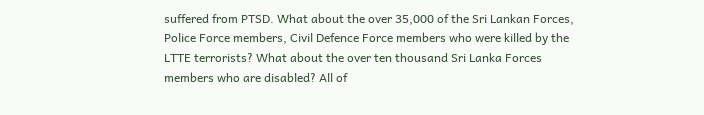suffered from PTSD. What about the over 35,000 of the Sri Lankan Forces, Police Force members, Civil Defence Force members who were killed by the LTTE terrorists? What about the over ten thousand Sri Lanka Forces members who are disabled? All of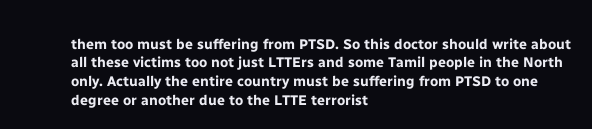them too must be suffering from PTSD. So this doctor should write about all these victims too not just LTTErs and some Tamil people in the North only. Actually the entire country must be suffering from PTSD to one degree or another due to the LTTE terrorist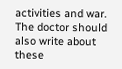activities and war. The doctor should also write about these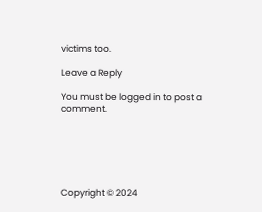victims too.

Leave a Reply

You must be logged in to post a comment.






Copyright © 2024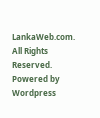LankaWeb.com. All Rights Reserved. Powered by Wordpress